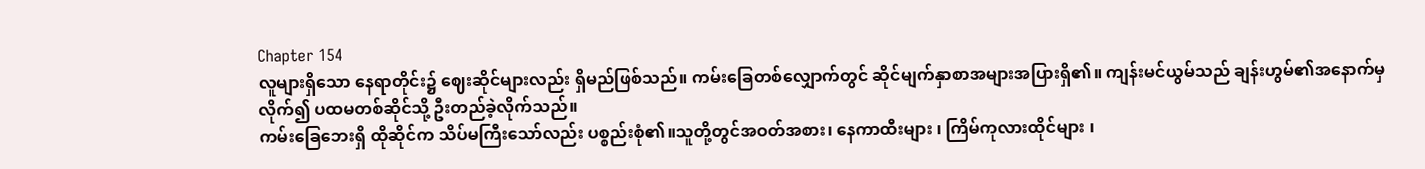Chapter 154
လူများရှိသော နေရာတိုင်း၌ ဈေးဆိုင်များလည်း ရှိမည်ဖြစ်သည်။ ကမ်းခြေတစ်လျှောက်တွင် ဆိုင်မျက်နှာစာအများအပြားရှိ၏။ ကျန်းမင်ယွမ်သည် ချန်းဟွမ်၏အနောက်မှလိုက်၍ ပထမတစ်ဆိုင်သို့ ဦးတည်ခဲ့လိုက်သည်။
ကမ်းခြေဘေးရှိ ထိုဆိုင်က သိပ်မကြီးသော်လည်း ပစ္စည်းစုံ၏။သူတို့တွင်အဝတ်အစား၊ နေကာထီးများ ၊ ကြိမ်ကုလားထိုင်များ ၊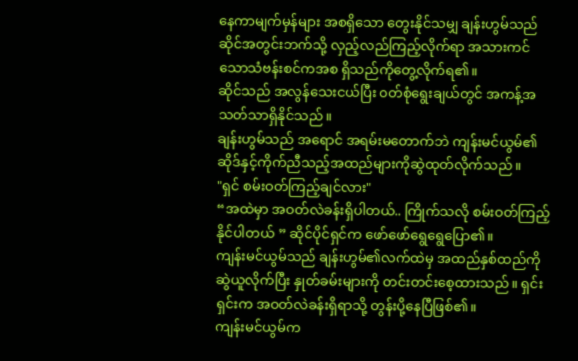နေကာမျက်မှန်များ အစရှိသော တွေးနိုင်သမျှ ချန်းဟွမ်သည် ဆိုင်အတွင်းဘက်သို့ လှည့်လည်ကြည့်လိုက်ရာ အသားကင်သောသံဗန်းစင်ကအစ ရှိသည်ကိုတွေ့လိုက်ရ၏။
ဆိုင်သည် အလွန်သေးငယ်ပြီး ၀တ်စုံရွေးချယ်တွင် အကန့်အသတ်သာရှိနိုင်သည်။
ချန်းဟွမ်သည် အရောင် အရမ်းမတောက်ဘဲ ကျန်းမင်ယွမ်၏ဆိုဒ်နှင့်ကိုက်ညီသည့်အထည်များကိုဆွဲထုတ်လိုက်သည်။
"ရှင် စမ်းဝတ်ကြည့်ချင်လား"
“အထဲမှာ အဝတ်လဲခန်းရှိပါတယ်.. ကြိုက်သလို စမ်းဝတ်ကြည့်နိုင်ပါတယ် ” ဆိုင်ပိုင်ရှင်က ဖော်ဖော်ရွေရွေပြော၏။
ကျန်းမင်ယွမ်သည် ချန်းဟွမ်၏လက်ထဲမှ အထည်နှစ်ထည်ကို ဆွဲယူလိုက်ပြီး နှုတ်ခမ်းများကို တင်းတင်းစေ့ထားသည်။ ရှင်းရှင်းက အဝတ်လဲခန်းရှိရာသို့ တွန်းပို့နေပြီဖြစ်၏။
ကျန်းမင်ယွမ်က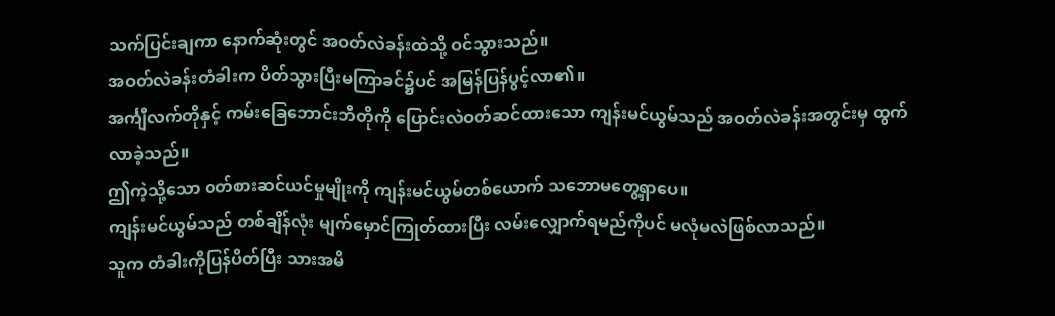သက်ပြင်းချကာ နောက်ဆုံးတွင် အဝတ်လဲခန်းထဲသို့ ဝင်သွားသည်။
အဝတ်လဲခန်းတံခါးက ပိတ်သွားပြီးမကြာခင်၌ပင် အမြန်ပြန်ပွင့်လာ၏။
အင်္ကျီလက်တိုနှင့် ကမ်းခြေဘောင်းဘီတိုကို ပြောင်းလဲဝတ်ဆင်ထားသော ကျန်းမင်ယွမ်သည် အဝတ်လဲခန်းအတွင်းမှ ထွက်လာခဲ့သည်။
ဤကဲ့သို့သော ၀တ်စားဆင်ယင်မှုမျိုးကို ကျန်းမင်ယွမ်တစ်ယောက် သဘောမတွေ့ရှာပေ။
ကျန်းမင်ယွမ်သည် တစ်ချိန်လုံး မျက်မှောင်ကြုတ်ထားပြီး လမ်းလျှောက်ရမည်ကိုပင် မလုံမလဲဖြစ်လာသည်။
သူက တံခါးကိုပြန်ပိတ်ပြီး သားအမိ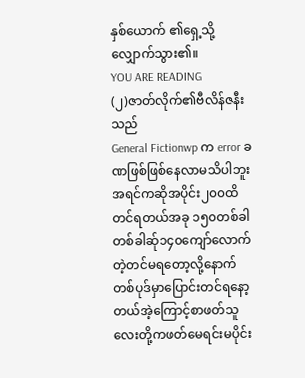နှစ်ယောက် ၏ရှေ့သို့ လျှောက်သွား၏။
YOU ARE READING
(၂)ဇာတ်လိုက်၏ဗီလိန်ဇနီးသည်
General Fictionwp က error ခဏဖြစ်ဖြစ်နေလာမသိပါဘူး အရင်ကဆိုအပိုင်း၂၀၀ထိတင်ရတယ်အခု ၁၅၀တစ်ခါတစ်ခါဆ်ု၁၄၀ကျော်လောက်တဲ့တင်မရတော့လို့နောက်တစ်ပုဒ်မှာပြောင်းတင်ရနော့တယ်အဲ့ကြောင့်စာဖတ်သူလေးတို့ကဖတ်မေရင်းမပိုင်း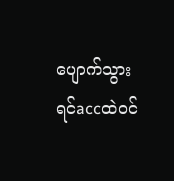ပျောက်သွားရင်accထဲ၀င်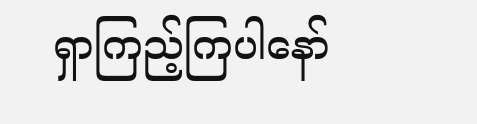ရှာကြည့်ကြပါနော်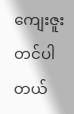ကျေးဇူးတင်ပါတယ်